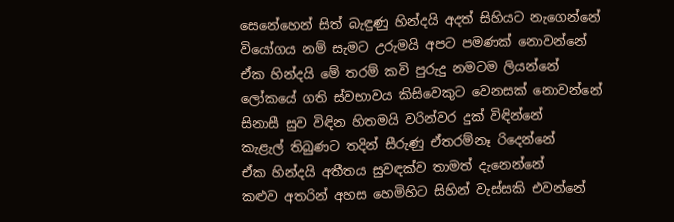සෙනේහෙන් සිත් බැඳුණු හින්දයි අදත් සිහියට නැගෙන්නේ
වියෝගය නම් සැමට උරුමයි අපට පමණක් නොවන්නේ
ඒක හින්දයි මේ තරම් කවි පුරුදු නමටම ලියන්නේ
ලෝකයේ ගති ස්වභාවය කිසිවෙකුට වෙනසක් නොවන්නේ
සිනාසී සුව විඳින හිතමයි වරින්වර දුක් විඳින්නේ
කැළැල් තිබුණට තදින් සීරුණු ඒතරම්නෑ රිදෙන්නේ
ඒක හින්දයි අතීතය සුවඳක්ව තාමත් දැනෙන්නේ
කළුව අතරින් අහස හෙමිහිට සිහින් වැස්සකි එවන්නේ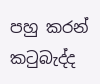පහු කරන් කටුබැද්ද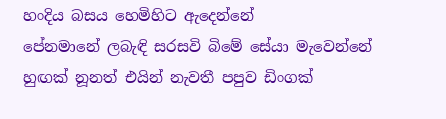හංදිය බසය හෙමිහිට ඇදෙන්නේ
පේනමානේ ලබැඳි සරසවි බිමේ සේයා මැවෙන්නේ
හුඟක් නූනත් එයින් නැවතී පපුව ඩිංගක්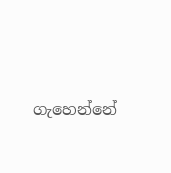ගැහෙන්නේ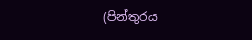(පින්තුරය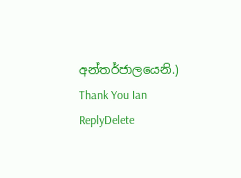අන්තර්ජාලයෙනි.)
Thank You Ian
ReplyDelete